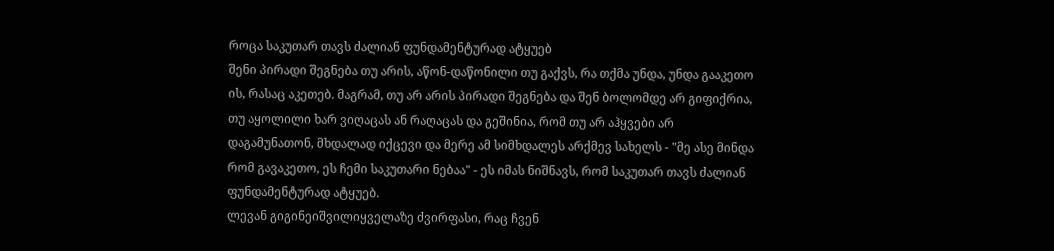როცა საკუთარ თავს ძალიან ფუნდამენტურად ატყუებ
შენი პირადი შეგნება თუ არის, აწონ-დაწონილი თუ გაქვს, რა თქმა უნდა, უნდა გააკეთო ის, რასაც აკეთებ. მაგრამ, თუ არ არის პირადი შეგნება და შენ ბოლომდე არ გიფიქრია, თუ აყოლილი ხარ ვიღაცას ან რაღაცას და გეშინია, რომ თუ არ აჰყვები არ დაგამუნათონ, მხდალად იქცევი და მერე ამ სიმხდალეს არქმევ სახელს - "მე ასე მინდა რომ გავაკეთო, ეს ჩემი საკუთარი ნებაა" - ეს იმას ნიშნავს, რომ საკუთარ თავს ძალიან ფუნდამენტურად ატყუებ.
ლევან გიგინეიშვილიყველაზე ძვირფასი, რაც ჩვენ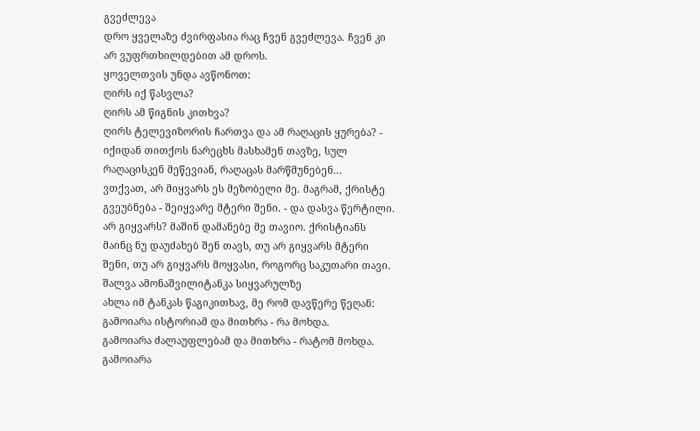გვეძლევა
დრო ყველაზე ძვირფასია რაც ჩვენ გვეძლევა. ჩვენ კი არ ვუფრთხილდებით ამ დროს.
ყოველთვის უნდა ავწონოთ:
ღირს იქ წასვლა?
ღირს ამ წიგნის კითხვა?
ღირს ტელევიზორის ჩართვა და ამ რაღაცის ყურება? - იქიდან თითქოს ნარეცხს მასხამენ თავზე, სულ რაღაცისკენ მეწევიან, რაღაცას მარწმუნებენ...
ვთქვათ, არ მიყვარს ეს მეზობელი მე. მაგრამ, ქრისტე გვეუბნება - შეიყვარე მტერი შენი. - და დასვა წერტილი. არ გიყვარს? მაშინ დამანებე მე თავიო. ქრისტიანს მაინც ნუ დაუძახებ შენ თავს, თუ არ გიყვარს მტერი შენი, თუ არ გიყვარს მოყვასი, როგორც საკუთარი თავი.
შალვა ამონაშვილიტანკა სიყვარულზე
ახლა იმ ტანკას წაგიკითხავ, მე რომ დავწერე წეღან:
გამოიარა ისტორიამ და მითხრა - რა მოხდა.
გამოიარა ძალაუფლებამ და მითხრა - რატომ მოხდა.
გამოიარა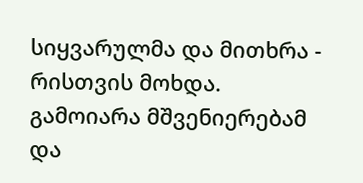სიყვარულმა და მითხრა - რისთვის მოხდა.
გამოიარა მშვენიერებამ და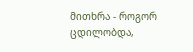მითხრა - როგორ ცდილობდა,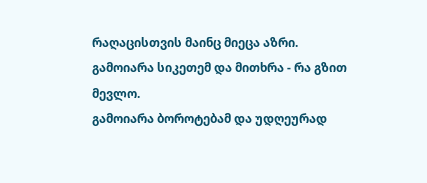რაღაცისთვის მაინც მიეცა აზრი.
გამოიარა სიკეთემ და მითხრა - რა გზით მევლო.
გამოიარა ბოროტებამ და უდღეურად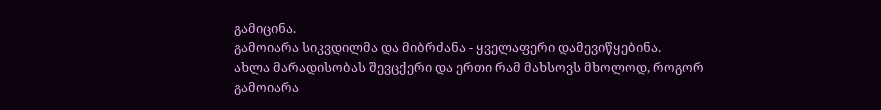გამიცინა.
გამოიარა სიკვდილმა და მიბრძანა - ყველაფერი დამევიწყებინა.
ახლა მარადისობას შევცქერი და ერთი რამ მახსოვს მხოლოდ, როგორ გამოიარა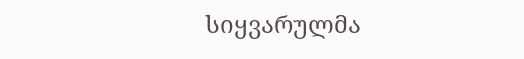სიყვარულმა